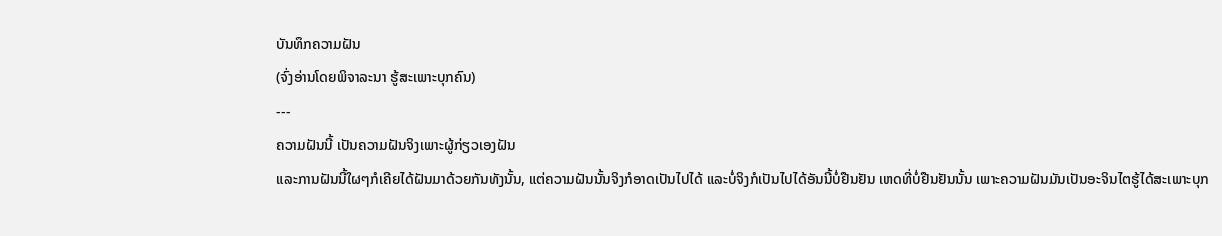ບັນທຶກຄວາມຝັນ
(ຈົ່ງອ່ານໂດຍພິຈາລະນາ ຮູ້ສະເພາະບຸກຄົນ)
---
ຄວາມຝັນນີ້ ເປັນຄວາມຝັນຈິງເພາະຜູ້ກ່ຽວເອງຝັນ
ແລະການຝັນນີ້ໃຜໆກໍເຄີຍໄດ້ຝັນມາດ້ວຍກັນທັງນັ້ນ, ແຕ່ຄວາມຝັນນັ້ນຈິງກໍອາດເປັນໄປໄດ້ ແລະບໍ່ຈິງກໍເປັນໄປໄດ້ອັນນີ້ບໍ່ຢືນຢັນ ເຫດທີ່ບໍ່ຢືນຢັນນັ້ນ ເພາະຄວາມຝັນມັນເປັນອະຈິນໄຕຮູ້ໄດ້ສະເພາະບຸກ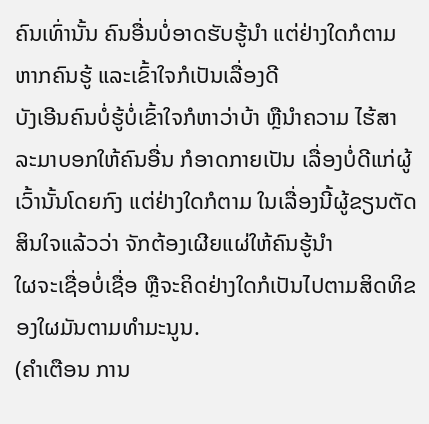ຄົນເທົ່ານັ້ນ ຄົນອື່ນບໍ່ອາດຮັບຮູ້ນຳ ແຕ່ຢ່າງໃດກໍຕາມຫາກຄົນຮູ້ ແລະເຂົ້າໃຈກໍເປັນເລື່ອງດີ
ບັງເອີນຄົນບໍ່ຮູ້ບໍ່ເຂົ້າໃຈກໍຫາວ່າບ້າ ຫຼືນຳຄວາມ ໄຮ້ສາລະມາບອກໃຫ້ຄົນອື່ນ ກໍອາດກາຍເປັນ ເລື່ອງບໍ່ດີແກ່ຜູ້ເວົ້ານັ້ນໂດຍກົງ ແຕ່ຢ່າງໃດກໍຕາມ ໃນເລື່ອງນີ້ຜູ້ຂຽນຕັດສິນໃຈແລ້ວວ່າ ຈັກຕ້ອງເຜີຍແຜ່ໃຫ້ຄົນຮູ້ນຳ
ໃຜຈະເຊື່ອບໍ່ເຊື່ອ ຫຼືຈະຄິດຢ່າງໃດກໍເປັນໄປຕາມສິດທິຂອງໃຜມັນຕາມທຳມະນູນ.
(ຄຳເຕືອນ ການ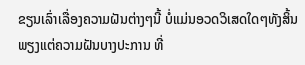ຂຽນເລົ່າເລື່ອງຄວາມຝັນຕ່າງໆນີ້ ບໍ່ແມ່ນອວດວິເສດໃດໆທັງສິ້ນ ພຽງແຕ່ຄວາມຝັນບາງປະການ ທີ່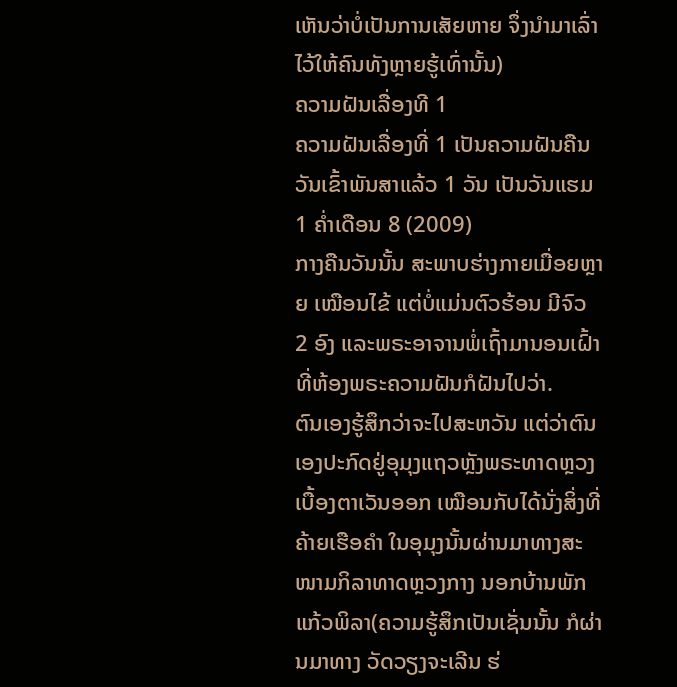ເຫັນວ່າບໍ່ເປັນການເສັຍຫາຍ ຈຶ່ງນຳມາເລົ່າໄວ້ໃຫ້ຄົນທັງຫຼາຍຮູ້ເທົ່ານັ້ນ)
ຄວາມຝັນເລື່ອງທີ 1
ຄວາມຝັນເລື່ອງທີ່ 1 ເປັນຄວາມຝັນຄືນວັນເຂົ້າພັນສາແລ້ວ 1 ວັນ ເປັນວັນແຮມ 1 ຄ່ຳເດືອນ 8 (2009)
ກາງຄືນວັນນັ້ນ ສະພາບຮ່າງກາຍເມື່ອຍຫຼາຍ ເໝືອນໄຂ້ ແຕ່ບໍ່ແມ່ນຕົວຮ້ອນ ມີຈົວ 2 ອົງ ແລະພຣະອາຈານພໍ່ເຖົ້າມານອນເຝົ້າ ທີ່ຫ້ອງພຣະຄວາມຝັນກໍຝັນໄປວ່າ.
ຕົນເອງຮູ້ສຶກວ່າຈະໄປສະຫວັນ ແຕ່ວ່າຕົນເອງປະກົດຢູ່ອຸມຸງແຖວຫຼັງພຣະທາດຫຼວງເບື້ອງຕາເວັນອອກ ເໝືອນກັບໄດ້ນັ່ງສິ່ງທີ່ຄ້າຍເຮືອຄຳ ໃນອຸມຸງນັ້ນຜ່ານມາທາງສະໜາມກິລາທາດຫຼວງກາງ ນອກບ້ານພັກແກ້ວພິລາ(ຄວາມຮູ້ສຶກເປັນເຊັ່ນນັ້ນ ກໍຜ່ານມາທາງ ວັດວຽງຈະເລີນ ຮ່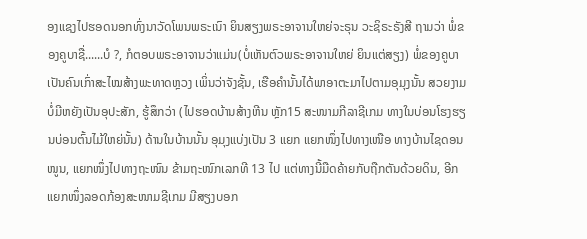ອງແຊງໄປຮອດນອກທົ່ງນາວັດໂພນພຣະເນົາ ຍິນສຽງພຣະອາຈານໃຫຍ່ຈະຣຸນ ວະຊິຣະຣັງສີ ຖາມວ່າ ພໍ່ຂອງຄູບາຊື່......ບໍ ?, ກໍຕອບພຣະອາຈານວ່າແມ່ນ(ບໍ່ເຫັນຕົວພຣະອາຈານໃຫຍ່ ຍິນແຕ່ສຽງ) ພໍ່ຂອງຄູບາ ເປັນຄົນເກົ່າສະໄໝສ້າງພະທາດຫຼວງ ເພິ່ນວ່າຈັງຊັ້ນ, ເຮືອຄຳນັ້ນໄດ້ພາອາຕະມາໄປຕາມອຸມຸງນັ້ນ ສວຍງາມ ບໍ່ມີຫຍັງເປັນອຸປະສັກ, ຮູ້ສຶກວ່າ (ໄປຮອດບ້ານສ້າງຫີນ ຫຼັກ15 ສະໜາມກີລາຊີເກມ ທາງໃນບ່ອນໂຮງຮຽນບ່ອນຕົ້ນໄມ້ໃຫຍ່ນັ້ນ) ດ້ານໃນບ້ານນັ້ນ ອຸມຸງແບ່ງເປັນ 3 ແຍກ ແຍກໜຶ່ງໄປທາງເໜືອ ທາງບ້ານໄຊດອນໜູນ, ແຍກໜຶ່ງໄປທາງຖະໜົນ ຂ້າມຖະໜົກເລກທີ 13 ໄປ ແຕ່ທາງນີ້ມືດຄ້າຍກັບຖືກຕັນດ້ວຍດິນ, ອີກແຍກໜຶ່ງລອດກ້ອງສະໜາມຊີເກມ ມີສຽງບອກ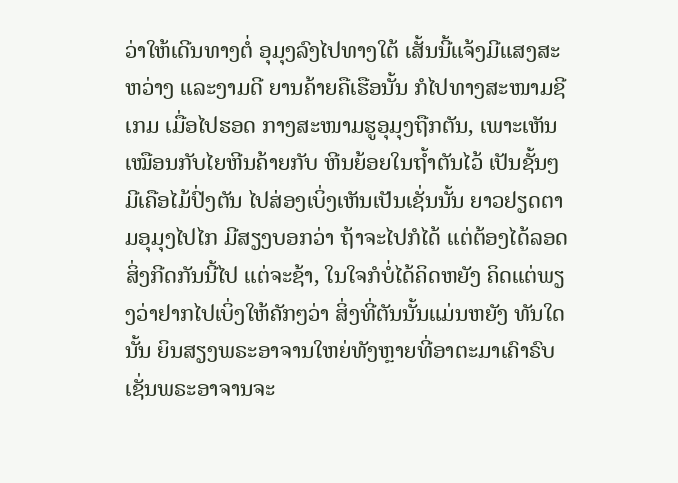ວ່າໃຫ້ເດີນທາງຕໍ່ ອຸມຸງລົງໄປທາງໃຕ້ ເສັ້ນນີ້ແຈ້ງມີແສງສະຫວ່າງ ແລະງາມດີ ຍານຄ້າຍຄືເຮືອນັ້ນ ກໍໄປທາງສະໜາມຊີເກມ ເມື່ອໄປຮອດ ກາງສະໜາມຮູອຸມຸງຖືກຕັນ, ເພາະເຫັນເໝືອນກັບໄຍຫີນຄ້າຍກັບ ຫີນຍ້ອຍໃນຖໍ້າຕັນໄວ້ ເປັນຊັ້ນໆ ມີເຄືອໄມ້ປົ່ງຕັນ ໄປສ່ອງເບິ່ງເຫັນເປັນເຊັ່ນນັ້ນ ຍາວຢຽດຕາມອຸມຸງໄປໄກ ມີສຽງບອກວ່າ ຖ້າຈະໄປກໍໄດ້ ແຕ່ຕ້ອງໄດ້ລອດສິ່ງກີດກັນນີ້ໄປ ແຕ່ຈະຊ້າ, ໃນໃຈກໍບໍ່ໄດ້ຄິດຫຍັງ ຄິດແຕ່ພຽງວ່າຢາກໄປເບິ່ງໃຫ້ຄັກໆວ່າ ສິ່ງທີ່ຕັນນັ້ນແມ່ນຫຍັງ ທັນໃດນັ້ນ ຍິນສຽງພຣະອາຈານໃຫຍ່ທັງຫຼາຍທີ່ອາຕະມາເຄົາຣົບ ເຊັ່ນພຣະອາຈານຈະ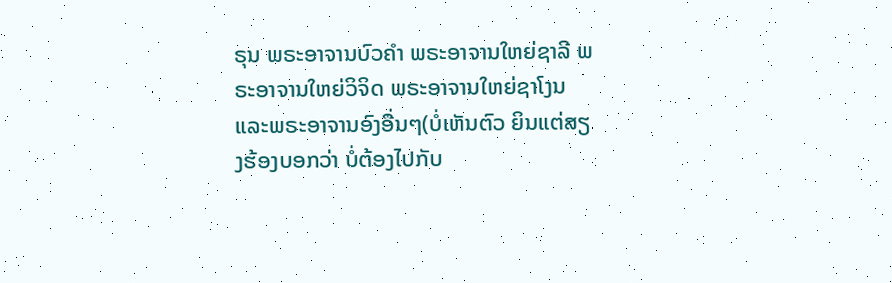ຣຸນ ພຣະອາຈານບົວຄຳ ພຣະອາຈານໃຫຍ່ຊາລີ ພຣະອາຈານໃຫຍ່ວິຈິດ ພຣະອາຈານໃຫຍ່ຊາໂງນ ແລະພຣະອາຈານອົງອື່ນໆ(ບໍ່ເຫັນຕົວ ຍິນແຕ່ສຽງຮ້ອງບອກວ່າ ບໍ່ຕ້ອງໄປກັບ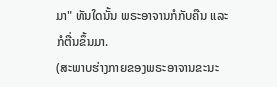ມາ" ທັນໃດນັ້ນ ພຣະອາຈານກໍກັບຄືນ ແລະກໍຕື່ນຂຶ້ນມາ.
(ສະພາບຮ່າງກາຍຂອງພຣະອາຈານຂະນະ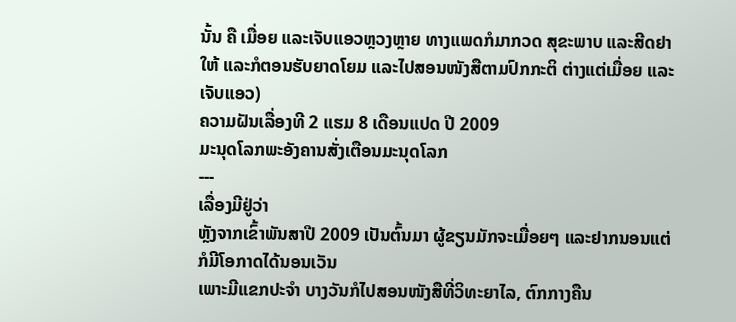ນັ້ນ ຄື ເມື່ອຍ ແລະເຈັບແອວຫຼວງຫຼາຍ ທາງແພດກໍມາກວດ ສຸຂະພາບ ແລະສີດຢາໃຫ້ ແລະກໍຕອນຮັບຍາດໂຍມ ແລະໄປສອນໜັງສືຕາມປົກກະຕິ ຕ່າງແຕ່ເມື່ອຍ ແລະເຈັບແອວ)
ຄວາມຝັນເລື່ອງທີ 2 ແຮມ 8 ເດືອນແປດ ປີ 2009
ມະນຸດໂລກພະອັງຄານສັ່ງເຕືອນມະນຸດໂລກ
---
ເລື່ອງມີຢູ່ວ່າ
ຫຼັງຈາກເຂົ້າພັນສາປີ 2009 ເປັນຕົ້ນມາ ຜູ້ຂຽນມັກຈະເມື່ອຍໆ ແລະຢາກນອນແຕ່ ກໍມີໂອກາດໄດ້ນອນເວັນ
ເພາະມີແຂກປະຈຳ ບາງວັນກໍໄປສອນໜັງສືທີ່ວິທະຍາໄລ, ຕົກກາງຄືນ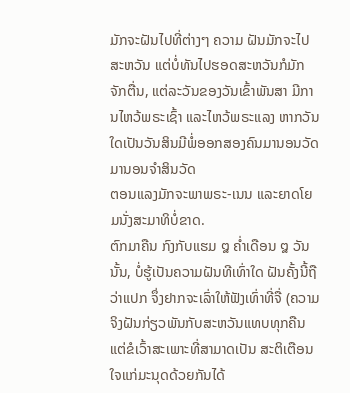ມັກຈະຝັນໄປທີ່ຕ່າງໆ ຄວາມ ຝັນມັກຈະໄປສະຫວັນ ແຕ່ບໍ່ທັນໄປຮອດສະຫວັນກໍມັກຈັກຕື່ນ, ແຕ່ລະວັນຂອງວັນເຂົ້າພັນສາ ມີການໄຫວ້ພຣະເຊົ້າ ແລະໄຫວ້ພຣະແລງ ຫາກວັນໃດເປັນວັນສິນມີພໍ່ອອກສອງຄົນມານອນວັດ ມານອນຈຳສິນວັດ
ຕອນແລງມັກຈະພາພຣະ-ເນນ ແລະຍາດໂຍມນັ່ງສະມາທິບໍ່ຂາດ.
ຕົກມາຄືນ ກົງກັບແຮມ ໘ ຄໍ່າເດືອນ ໘ ວັນນັ້ນ, ບໍ່ຮູ້ເປັນຄວາມຝັນທີເທົ່າໃດ ຝັນຄັ້ງນີ້ຖືວ່າແປກ ຈຶ່ງຢາກຈະເລົ່າໃຫ້ຟັງເທົ່າທີ່ຈື່ (ຄວາມຈິງຝັນກ່ຽວພັນກັບສະຫວັນແທບທຸກຄືນ ແຕ່ຂໍເວົ້າສະເພາະທີ່ສາມາດເປັນ ສະຕິເຕືອນໃຈແກ່ມະນຸດດ້ວຍກັນໄດ້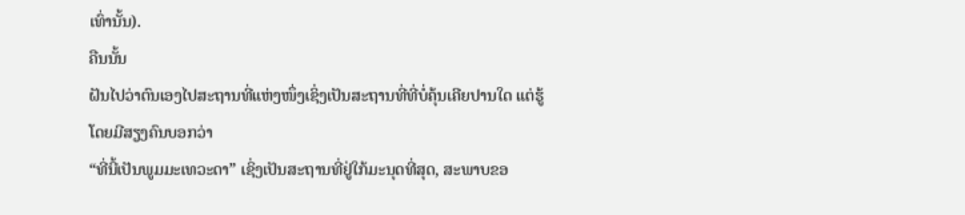ເທົ່ານັ້ນ).
ຄືນນັ້ນ
ຝັນໄປວ່າຕົນເອງໄປສະຖານທີ່ແຫ່ງໜຶ່ງເຊິ່ງເປັນສະຖານທີ່ທີ່ບໍ່ຄຸ້ນເຄີຍປານໃດ ແຕ່ຮູ້ໂດຍມີສຽງຄົນບອກວ່າ
“ທີ່ນີ້ເປັນພູມມະເທວະດາ” ເຊິ່ງເປັນສະຖານທີ່ຢູ່ໃກ້ມະນຸດທີ່ສຸດ, ສະພາບຂອ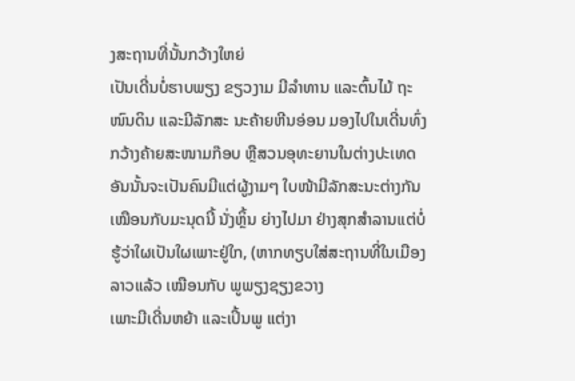ງສະຖານທີ່ນັ້ນກວ້າງໃຫຍ່
ເປັນເດີ່ນບໍ່ຮາບພຽງ ຂຽວງາມ ມີລຳທານ ແລະຕົ້ນໄມ້ ຖະໜົນດິນ ແລະມີລັກສະ ນະຄ້າຍຫີນອ່ອນ ມອງໄປໃນເດີ່ນທົ່ງກວ້າງຄ້າຍສະໜາມກ໊ອບ ຫຼືສວນອຸທະຍານໃນຕ່າງປະເທດ ອັນນັ້ນຈະເປັນຄົນມີແຕ່ຜູ້ງາມໆ ໃບໜ້າມີລັກສະນະຕ່າງກັນເໝືອນກັບມະນຸດນີ້ ນັ່ງຫຼິ້ນ ຍ່າງໄປມາ ຢ່າງສຸກສຳລານແຕ່ບໍ່ຮູ້ວ່າໃຜເປັນໃຜເພາະຢູ່ໃກ, (ຫາກທຽບໃສ່ສະຖານທີ່ໃນເມືອງລາວແລ້ວ ເໝືອນກັບ ພູພຽງຊຽງຂວາງ
ເພາະມີເດີ່ນຫຍ້າ ແລະເປິ້ນພູ ແຕ່ງາ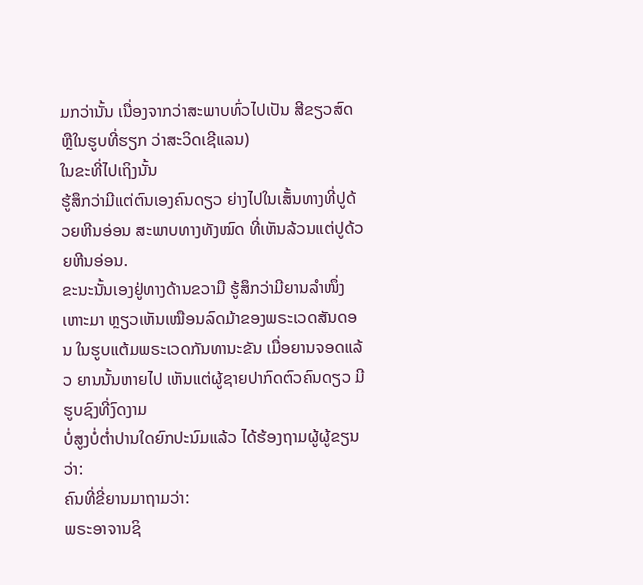ມກວ່ານັ້ນ ເນື່ອງຈາກວ່າສະພາບທົ່ວໄປເປັນ ສີຂຽວສົດ ຫຼືໃນຮູບທີ່ຮຽກ ວ່າສະວິດເຊີແລນ)
ໃນຂະທີ່ໄປເຖິງນັ້ນ
ຮູ້ສຶກວ່າມີແຕ່ຕົນເອງຄົນດຽວ ຍ່າງໄປໃນເສັ້ນທາງທີ່ປູດ້ວຍຫີນອ່ອນ ສະພາບທາງທັງໝົດ ທີ່ເຫັນລ້ວນແຕ່ປູດ້ວຍຫີນອ່ອນ.
ຂະນະນັ້ນເອງຢູ່ທາງດ້ານຂວາມື ຮູ້ສຶກວ່າມີຍານລຳໜຶ່ງເຫາະມາ ຫຼຽວເຫັນເໝືອນລົດມ້າຂອງພຣະເວດສັນດອນ ໃນຮູບແຕ້ມພຣະເວດກັນທານະຂັນ ເມື່ອຍານຈອດແລ້ວ ຍານນັ້ນຫາຍໄປ ເຫັນແຕ່ຜູ້ຊາຍປາກົດຕົວຄົນດຽວ ມີຮູບຊົງທີ່ງົດງາມ
ບໍ່ສູງບໍ່ຕ່ຳປານໃດຍົກປະນົມແລ້ວ ໄດ້ຮ້ອງຖາມຜູ້ຜູ້ຂຽນວ່າ:
ຄົນທີ່ຂີ່ຍານມາຖາມວ່າ:
ພຣະອາຈານຊິ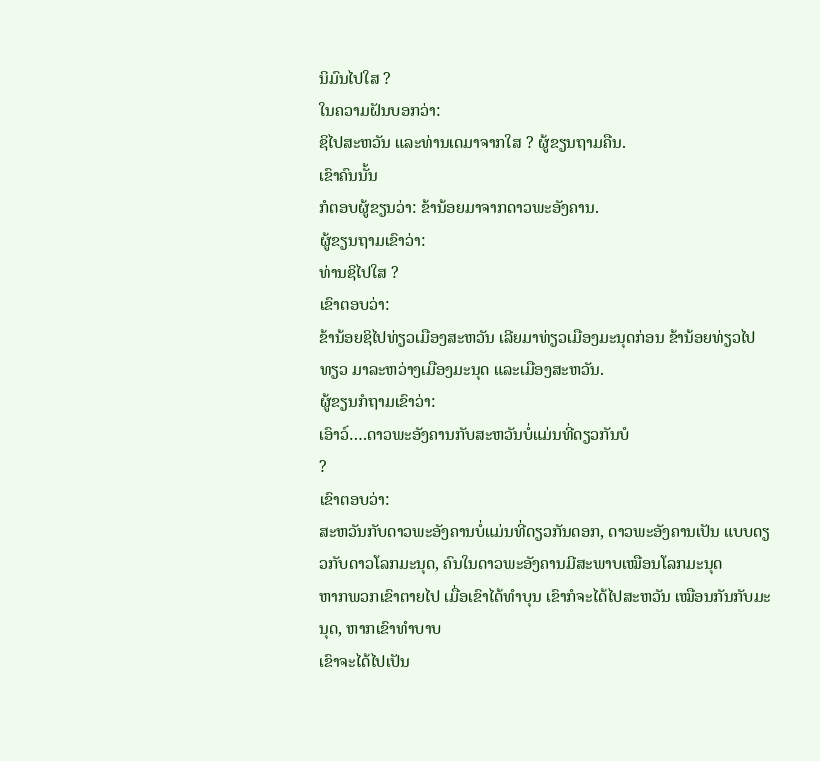ນິມົນໄປໃສ ?
ໃນຄວາມຝັນບອກວ່າ:
ຊິໄປສະຫວັນ ແລະທ່ານເດມາຈາກໃສ ? ຜູ້ຂຽນຖາມຄືນ.
ເຂົາຄົນນັ້ນ
ກໍຕອບຜູ້ຂຽນວ່າ: ຂ້ານ້ອຍມາຈາກດາວພະອັງຄານ.
ຜູ້ຂຽນຖາມເຂົາວ່າ:
ທ່ານຊິໄປໃສ ?
ເຂົາຕອບວ່າ:
ຂ້ານ້ອຍຊິໄປທ່ຽວເມືອງສະຫວັນ ເລີຍມາທ່ຽວເມືອງມະນຸດກ່ອນ ຂ້ານ້ອຍທ່ຽວໄປທຽວ ມາລະຫວ່າງເມືອງມະນຸດ ແລະເມືອງສະຫວັນ.
ຜູ້ຂຽນກໍຖາມເຂົາວ່າ:
ເອົາວ໌….ດາວພະອັງຄານກັບສະຫວັນບໍ່ແມ່ນທີ່ດຽວກັນບໍ
?
ເຂົາຕອບວ່າ:
ສະຫວັນກັບດາວພະອັງຄານບໍ່ແມ່ນທີ່ດຽວກັນດອກ, ດາວພະອັງຄານເປັນ ແບບດຽວກັບດາວໂລກມະນຸດ, ຄົນໃນດາວພະອັງຄານມີສະພາບເໝືອນໂລກມະນຸດ
ຫາກພວກເຂົາຕາຍໄປ ເມື່ອເຂົາໄດ້ທຳບຸນ ເຂົາກໍຈະໄດ້ໄປສະຫວັນ ເໝືອນກັນກັບມະນຸດ, ຫາກເຂົາທຳບາບ
ເຂົາຈະໄດ້ໄປເປັນ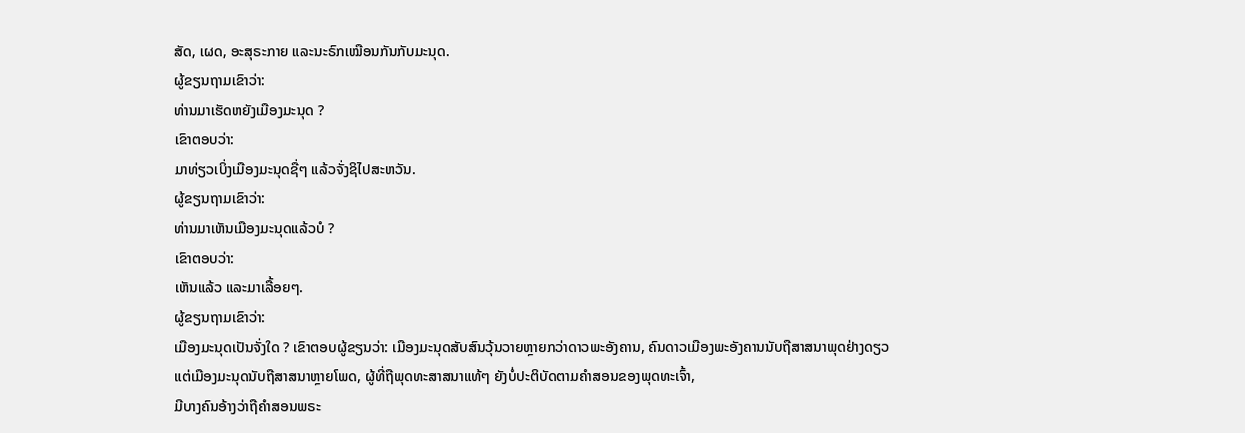ສັດ, ເຜດ, ອະສຸຣະກາຍ ແລະນະຣົກເໝືອນກັນກັບມະນຸດ.
ຜູ້ຂຽນຖາມເຂົາວ່າ:
ທ່ານມາເຮັດຫຍັງເມືອງມະນຸດ ?
ເຂົາຕອບວ່າ:
ມາທ່ຽວເບິ່ງເມືອງມະນຸດຊື່ໆ ແລ້ວຈັ່ງຊິໄປສະຫວັນ.
ຜູ້ຂຽນຖາມເຂົາວ່າ:
ທ່ານມາເຫັນເມືອງມະນຸດແລ້ວບໍ ?
ເຂົາຕອບວ່າ:
ເຫັນແລ້ວ ແລະມາເລື້ອຍໆ.
ຜູ້ຂຽນຖາມເຂົາວ່າ:
ເມືອງມະນຸດເປັນຈັ່ງໃດ ? ເຂົາຕອບຜູ້ຂຽນວ່າ: ເມືອງມະນຸດສັບສົນວຸ້ນວາຍຫຼາຍກວ່າດາວພະອັງຄານ, ຄົນດາວເມືອງພະອັງຄານນັບຖືສາສນາພຸດຢ່າງດຽວ
ແຕ່ເມືອງມະນຸດນັບຖືສາສນາຫຼາຍໂພດ, ຜູ້ທີ່ຖືພຸດທະສາສນາແທ້ໆ ຍັງບໍ່ປະຕິບັດຕາມຄຳສອນຂອງພຸດທະເຈົ້າ,
ມີບາງຄົນອ້າງວ່າຖືຄຳສອນພຣະ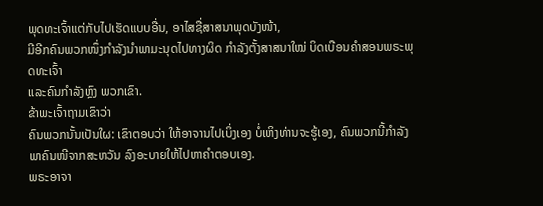ພຸດທະເຈົ້າແຕ່ກັບໄປເຮັດແບບອື່ນ, ອາໄສຊື່ສາສນາພຸດບັງໜ້າ,
ມີອີກຄົນພວກໜຶ່ງກຳລັງນຳພາມະນຸດໄປທາງຜິດ ກຳລັງຕັ້ງສາສນາໃໝ່ ບິດເບືອນຄຳສອນພຣະພຸດທະເຈົ້າ
ແລະຄົນກຳລັງຫຼົງ ພວກເຂົາ.
ຂ້າພະເຈົ້າຖາມເຂົາວ່າ
ຄົນພວກນັ້ນເປັນໃຜ: ເຂົາຕອບວ່າ ໃຫ້ອາຈານໄປເບິ່ງເອງ ບໍ່ເຫິງທ່ານຈະຮູ້ເອງ, ຄົນພວກນີ້ກຳລັງພາຄົນໜີຈາກສະຫວັນ ລົງອະບາຍໃຫ້ໄປຫາຄຳຕອບເອງ.
ພຣະອາຈາ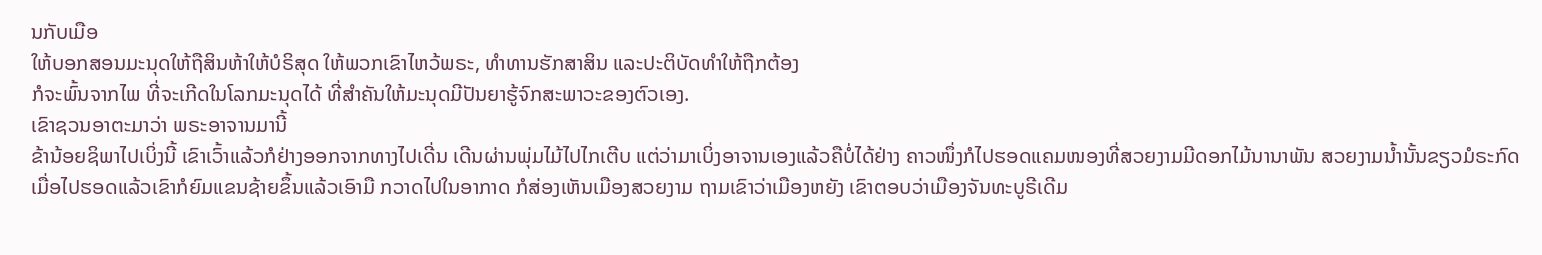ນກັບເມືອ
ໃຫ້ບອກສອນມະນຸດໃຫ້ຖືສິນຫ້າໃຫ້ບໍຣິສຸດ ໃຫ້ພວກເຂົາໄຫວ້ພຣະ, ທຳທານຮັກສາສິນ ແລະປະຕິບັດທຳໃຫ້ຖືກຕ້ອງ
ກໍຈະພົ້ນຈາກໄພ ທີ່ຈະເກີດໃນໂລກມະນຸດໄດ້ ທີ່ສຳຄັນໃຫ້ມະນຸດມີປັນຍາຮູ້ຈົກສະພາວະຂອງຕົວເອງ.
ເຂົາຊວນອາຕະມາວ່າ ພຣະອາຈານມານີ້
ຂ້ານ້ອຍຊິພາໄປເບິ່ງນີ້ ເຂົາເວົ້າແລ້ວກໍຢ່າງອອກຈາກທາງໄປເດີ່ນ ເດີນຜ່ານພຸ່ມໄມ້ໄປໄກເຕີບ ແຕ່ວ່າມາເບິ່ງອາຈານເອງແລ້ວຄືບໍ່ໄດ້ຢ່າງ ຄາວໜຶ່ງກໍໄປຮອດແຄມໜອງທີ່ສວຍງາມມີດອກໄມ້ນານາພັນ ສວຍງາມນໍ້ານັ້ນຂຽວມໍຣະກົດ ເມື່ອໄປຮອດແລ້ວເຂົາກໍຍົມແຂນຊ້າຍຂຶ້ນແລ້ວເອົາມື ກວາດໄປໃນອາກາດ ກໍສ່ອງເຫັນເມືອງສວຍງາມ ຖາມເຂົາວ່າເມືອງຫຍັງ ເຂົາຕອບວ່າເມືອງຈັນທະບູຣີເດີມ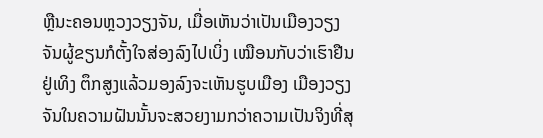ຫຼືນະຄອນຫຼວງວຽງຈັນ, ເມື່ອເຫັນວ່າເປັນເມືອງວຽງຈັນຜູ້ຂຽນກໍຕັ້ງໃຈສ່ອງລົງໄປເບິ່ງ ເໝືອນກັບວ່າເຮົາຢືນຢູ່ເທິງ ຕຶກສູງແລ້ວມອງລົງຈະເຫັນຮູບເມືອງ ເມືອງວຽງຈັນໃນຄວາມຝັນນັ້ນຈະສວຍງາມກວ່າຄວາມເປັນຈິງທີ່ສຸ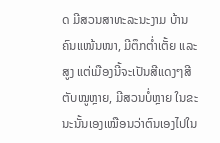ດ ມີສວນສາທະລະນະງາມ ບ້ານຄົນແໜ້ນໜາ, ມີຕຶກຕໍ່າເຕັ້ຍ ແລະສູງ ແຕ່ເມືອງນີ້ຈະເປັນສີແດງໆສີຕັບໝູຫຼາຍ, ມີສວນບໍ່ຫຼາຍ ໃນຂະນະນັ້ນເອງເໝືອນວ່າຕົນເອງໄປໃນ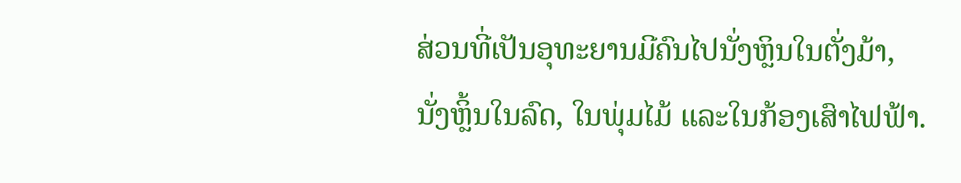ສ່ວນທີ່ເປັນອຸທະຍານມີຄົນໄປນັ່ງຫຼິນໃນຕັ່ງມ້າ,
ນັ່ງຫຼິ້ນໃນລົດ, ໃນພຸ່ມໄມ້ ແລະໃນກ້ອງເສົາໄຟຟ້າ.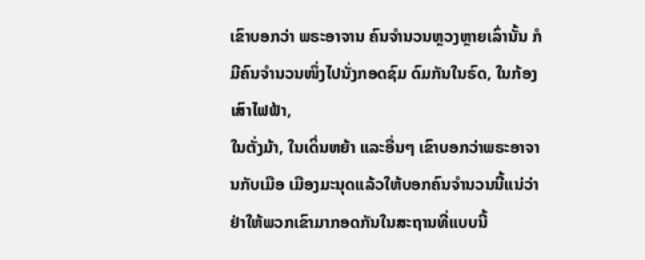ເຂົາບອກວ່າ ພຣະອາຈານ ຄົນຈຳນວນຫຼວງຫຼາຍເລົ່ານັ້ນ ກໍມີຄົນຈຳນວນໜຶ່ງໄປນັ່ງກອດຊົມ ດົມກັນໃນຣົດ, ໃນກ້ອງເສົາໄຟຟ້າ,
ໃນຕັ່ງມ້າ, ໃນເດິ່ນຫຍ້າ ແລະອື່ນໆ ເຂົາບອກວ່າພຣະອາຈານກັບເມືອ ເມືອງມະນຸດແລ້ວໃຫ້ບອກຄົນຈຳນວນນີ້ແນ່ວ່າ
ຢ່າໃຫ້ພວກເຂົາມາກອດກັນໃນສະຖານທີ່ແບບນີ້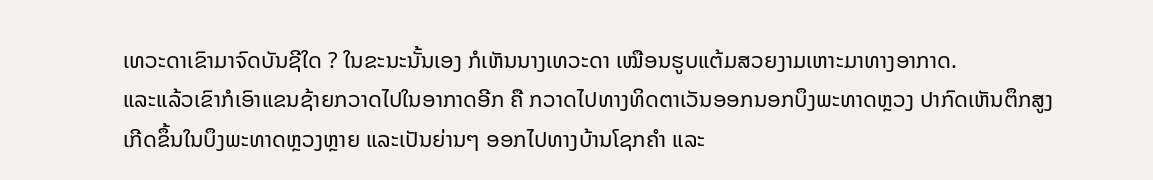ເທວະດາເຂົາມາຈົດບັນຊີໃດ ? ໃນຂະນະນັ້ນເອງ ກໍເຫັນນາງເທວະດາ ເໝືອນຮູບແຕ້ມສວຍງາມເຫາະມາທາງອາກາດ.
ແລະແລ້ວເຂົາກໍເອົາແຂນຊ້າຍກວາດໄປໃນອາກາດອີກ ຄື ກວາດໄປທາງທິດຕາເວັນອອກນອກບຶງພະທາດຫຼວງ ປາກົດເຫັນຕຶກສູງເກີດຂຶ້ນໃນບຶງພະທາດຫຼວງຫຼາຍ ແລະເປັນຍ່ານໆ ອອກໄປທາງບ້ານໂຊກຄຳ ແລະ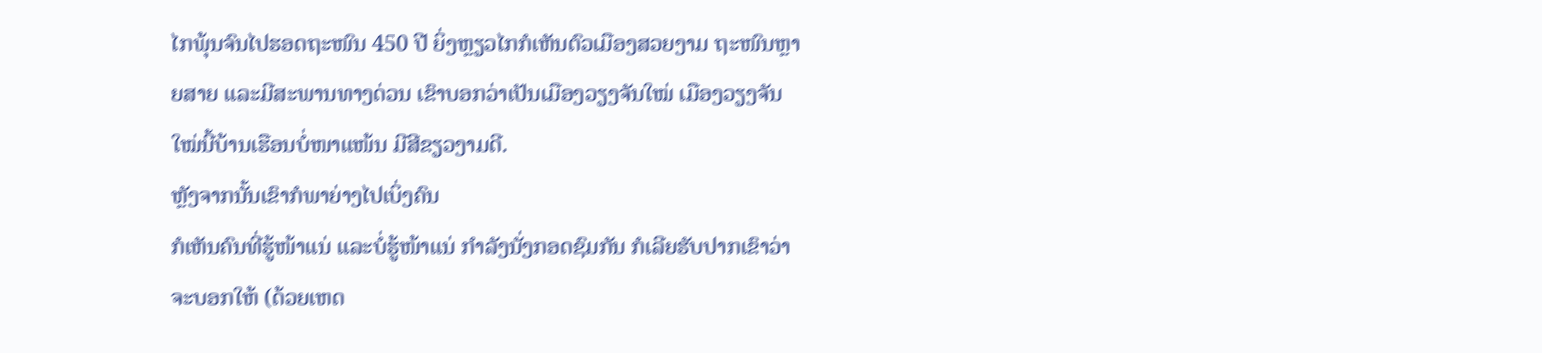ໄກພຸ້ນຈົນໄປຮອດຖະໜົນ 450 ປີ ຍິ່ງຫຼຽວໄກກໍເຫັນຕົວເມືອງສວຍງາມ ຖະໜົນຫຼາຍສາຍ ແລະມີສະພານທາງດ່ວນ ເຂົາບອກວ່າເປັນເມືອງວຽງຈັນໃໝ່ ເມືອງວຽງຈັນໃໝ່ນີ້ບ້ານເຮືອນບໍ່ໜາແໜ້ນ ມີສີຂຽວງາມດີ.
ຫຼັງຈາກນັ້ນເຂົາກໍພາຍ່າງໄປເບິ່ງຄົນ
ກໍເຫັນຄົນທີ່ຮູ້ໜ້າແນ່ ແລະບໍ່ຮູ້ໜ້າແນ່ ກຳລັງນັ່ງກອດຊົມກັນ ກໍເລີຍຮັບປາກເຂົາວ່າຈະບອກໃຫ້ (ດ້ວຍເຫດ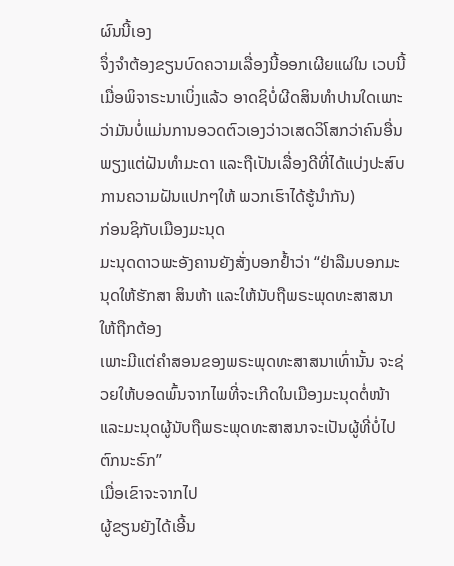ຜົນນີ້ເອງ
ຈຶ່ງຈຳຕ້ອງຂຽນບົດຄວາມເລື່ອງນີ້ອອກເຜີຍແຜ່ໃນ ເວບນີ້ ເມື່ອພິຈາຣະນາເບິ່ງແລ້ວ ອາດຊິບໍ່ຜີດສິນທຳປານໃດເພາະວ່າມັນບໍ່ແມ່ນການອວດຕົວເອງວ່າວເສດວິໂສກວ່າຄົນອື່ນພຽງແຕ່ຝັນທຳມະດາ ແລະຖືເປັນເລື່ອງດີທີ່ໄດ້ແບ່ງປະສົບການຄວາມຝັນແປກໆໃຫ້ ພວກເຮົາໄດ້ຮູ້ນຳກັນ)
ກ່ອນຊິກັບເມືອງມະນຸດ
ມະນຸດດາວພະອັງຄານຍັງສັ່ງບອກຢໍ້າວ່າ “ຢ່າລືມບອກມະນຸດໃຫ້ຮັກສາ ສິນຫ້າ ແລະໃຫ້ນັບຖືພຣະພຸດທະສາສນາໃຫ້ຖືກຕ້ອງ
ເພາະມີແຕ່ຄຳສອນຂອງພຣະພຸດທະສາສນາເທົ່ານັ້ນ ຈະຊ່ວຍໃຫ້ບອດພົ້ນຈາກໄພທີ່ຈະເກີດໃນເມືອງມະນຸດຕໍ່ໜ້າ ແລະມະນຸດຜູ້ນັບຖືພຣະພຸດທະສາສນາຈະເປັນຜູ້ທີ່ບໍ່ໄປຕົກນະຣົກ”
ເມື່ອເຂົາຈະຈາກໄປ
ຜູ້ຂຽນຍັງໄດ້ເອີ້ນ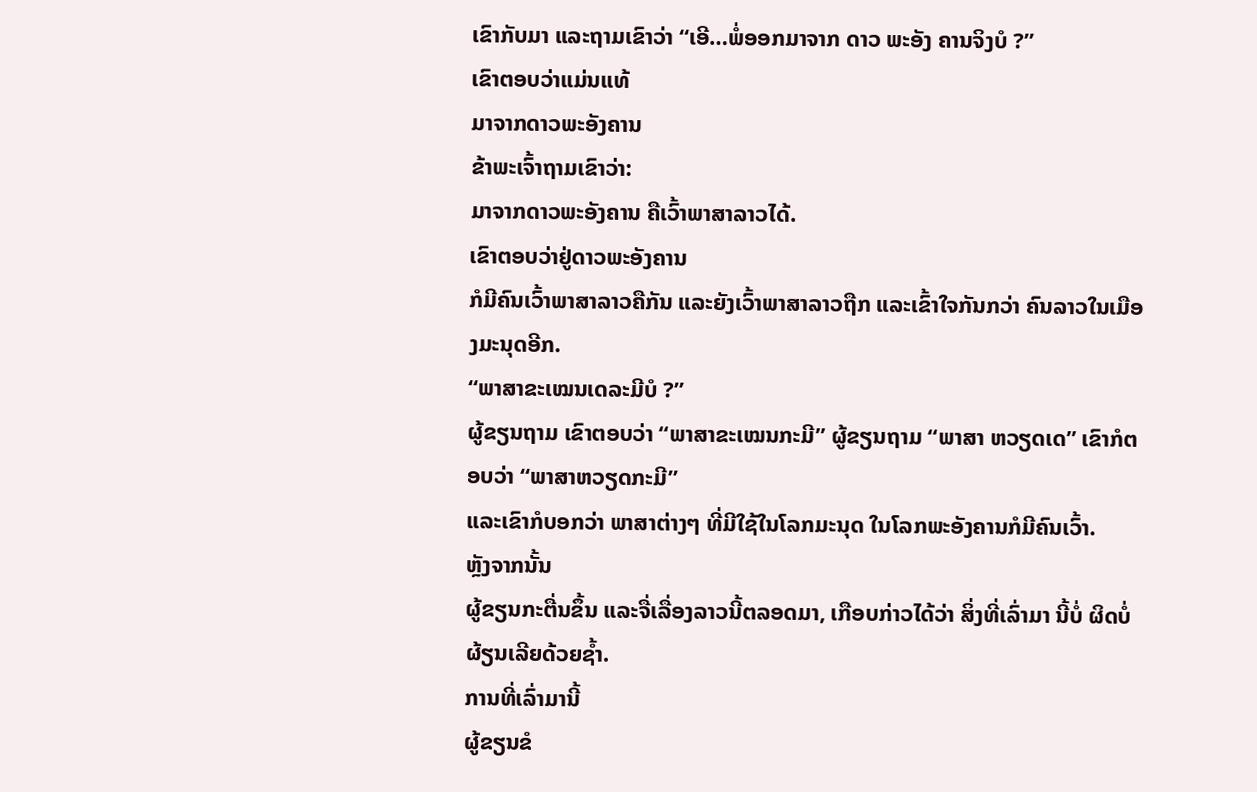ເຂົາກັບມາ ແລະຖາມເຂົາວ່າ “ເອີ…ພໍ່ອອກມາຈາກ ດາວ ພະອັງ ຄານຈິງບໍ ?”
ເຂົາຕອບວ່າແມ່ນແທ້
ມາຈາກດາວພະອັງຄານ
ຂ້າພະເຈົ້າຖາມເຂົາວ່າ:
ມາຈາກດາວພະອັງຄານ ຄືເວົ້າພາສາລາວໄດ້.
ເຂົາຕອບວ່າຢູ່ດາວພະອັງຄານ
ກໍມີຄົນເວົ້າພາສາລາວຄືກັນ ແລະຍັງເວົ້າພາສາລາວຖືກ ແລະເຂົ້າໃຈກັນກວ່າ ຄົນລາວໃນເມືອງມະນຸດອີກ.
“ພາສາຂະເໝນເດລະມີບໍ ?”
ຜູ້ຂຽນຖາມ ເຂົາຕອບວ່າ “ພາສາຂະເໝນກະມີ” ຜູ້ຂຽນຖາມ “ພາສາ ຫວຽດເດ” ເຂົາກໍຕອບວ່າ “ພາສາຫວຽດກະມີ”
ແລະເຂົາກໍບອກວ່າ ພາສາຕ່າງໆ ທີ່ມີໃຊ້ໃນໂລກມະນຸດ ໃນໂລກພະອັງຄານກໍມີຄົນເວົ້າ.
ຫຼັງຈາກນັ້ນ
ຜູ້ຂຽນກະຕື່ນຂຶ້ນ ແລະຈື່ເລື່ອງລາວນີ້ຕລອດມາ, ເກືອບກ່າວໄດ້ວ່າ ສິ່ງທີ່ເລົ່າມາ ນີ້ບໍ່ ຜິດບໍ່ຜ້ຽນເລີຍດ້ວຍຊ້ຳ.
ການທີ່ເລົ່າມານີ້
ຜູ້ຂຽນຂໍ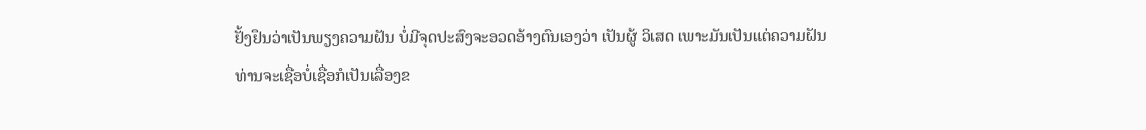ຢັ້ງຢຶນວ່າເປັນພຽງຄວາມຝັນ ບໍ່ມີຈຸດປະສົງຈະອວດອ້າງຕົນເອງວ່າ ເປັນຜູ້ ວິເສດ ເພາະມັນເປັນແຕ່ຄວາມຝັນ
ທ່ານຈະເຊື່ອບໍ່ເຊື່ອກໍເປັນເລື່ອງຂ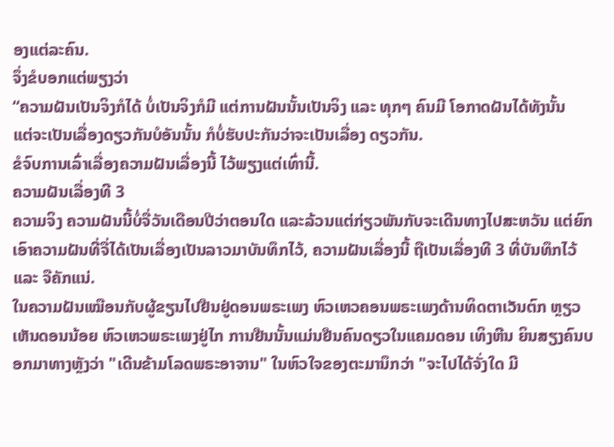ອງແຕ່ລະຄົນ.
ຈຶ່ງຂໍບອກແຕ່ພຽງວ່າ
“ຄວາມຝັນເປັນຈິງກໍໄດ້ ບໍ່ເປັນຈິງກໍມີ ແຕ່ການຝັນນັ້ນເປັນຈິງ ແລະ ທຸກໆ ຄົນມີ ໂອກາດຝັນໄດ້ທັງນັ້ນ
ແຕ່ຈະເປັນເລື່ອງດຽວກັນບໍອັນນັ້ນ ກໍບໍ່ຮັບປະກັນວ່າຈະເປັນເລື່ອງ ດຽວກັນ.
ຂໍຈົບການເລົ່າເລື່ອງຄວາມຝັນເລື່ອງນີ້ ໄວ້ພຽງແຕ່ເທົ່ານີ້.
ຄວາມຝັນເລື່ອງທີ 3
ຄວາມຈິງ ຄວາມຝັນນີ້ບໍ່ຈື່ວັນເດືອນປີວ່າຕອນໃດ ແລະລ້ວນແຕ່ກ່ຽວພັນກັບຈະເດີນທາງໄປສະຫວັນ ແຕ່ຍົກ ເອົາຄວາມຝັນທີ່ຈື່ໄດ້ເປັນເລື່ອງເປັນລາວມາບັນທຶກໄວ້, ຄວາມຝັນເລື່ອງນີ້ ຖືເປັນເລື່ອງທີ 3 ທີ່ບັນທຶກໄວ້ ແລະ ຈືຄັກແນ່.
ໃນຄວາມຝັນເໝືອນກັບຜູ້ຂຽນໄປຢືນຢູ່ດອນພຣະເພງ ຫົວເຫວຄອນພຣະເພງດ້ານທິດຕາເວັນຕົກ ຫຼຽວເຫັນດອນນ້ອຍ ຫົວເຫວພຣະເພງຢູ່ໄກ ການຢືນນັ້ນແມ່ນຢືນຄົນດຽວໃນແຄມດອນ ເທິງຫີນ ຍິນສຽງຄົນບອກມາທາງຫຼັງວ່າ "ເດີນຂ້າມໂລດພຣະອາຈານ" ໃນຫົວໃຈຂອງຕະມານຶກວ່າ "ຈະໄປໄດ້ຈັ່ງໃດ ມີ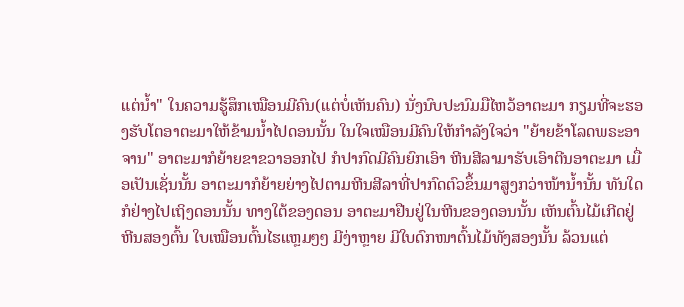ແຕ່ນໍ້າ" ໃນຄວາມຮູ້ສຶກເໝືອນມີຄົນ(ແຕ່ບໍ່ເຫັນຄົນ) ນັ່ງນົບປະນົມມືໄຫວ້ອາຕະມາ ກຽມທີ່ຈະຮອງຮັບໂຕອາຕະມາໃຫ້ຂ້າມນໍ້າໄປດອນນັ້ນ ໃນໃຈເໝືອນມີຄົນໃຫ້ກຳລັງໃຈວ່າ "ຍ້າຍຂ້າໂລດພຣະອາຈານ" ອາຕະມາກໍຍ້າຍຂາຂວາອອກໄປ ກໍປາກົດມີຄົນຍົກເອົາ ຫີນສີລາມາຮັບເອົາຕີນອາຕະມາ ເມື່ອເປັນເຊັ່ນນັ້ນ ອາຕະມາກໍຍ້າຍຍ່າງໄປຕາມຫີນສີລາທີ່ປາກົດຕົວຂຶ້ນມາສູງກວ່າໜ້ານໍ້ານັ້ນ ທັນໃດກໍຢ່າງໄປເຖິງດອນນັ້ນ ທາງໃຕ້ຂອງດອນ ອາຕະມາຢືນຢູ່ໃນຫີນຂອງດອນນັ້ນ ເຫັນຕົ້ນໄມ້ເກີດຢູ່ຫີນສອງຕົ້ນ ໃບເໝືອນຕົ້ນໄຮແຫຼມໆໆ ມີງ່າຫຼາຍ ມີໃບດົກໜາຕົ້ນໄມ້ທັງສອງນັ້ນ ລ້ວນແຕ່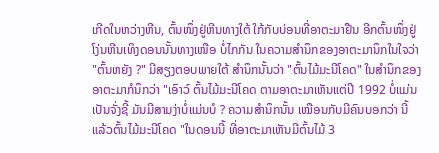ເກີດໃນຫວ່າງຫີນ, ຕົ້ນໜຶ່ງຢູ່ຫີນທາງໃຕ້ ໃກ້ກັບບ່ອນທີ່ອາຕະມາຢືນ ອີກຕົ້ນໜຶ່ງຢູ່ໂງ່ນຫີນເທິງດອນນັ້ນທາງເໜືອ ບໍ່ໄກກັນ ໃນຄວາມສຳນຶກຂອງອາຕະມານຶກໃນໃຈວ່າ "ຕົ້ນຫຍັງ ?" ມີສຽງຕອບພາຍໃຕ້ ສຳນຶກນັ້ນວ່າ "ຕົ້ນໄມ້ມະນີໂຄດ" ໃນສຳນຶກຂອງອາຕະມາກໍນຶກວ່າ "ເອົາວ໌ ຕົ້ນໄມ້ມະນີໂຄດ ຕາມອາຕະມາເຫັນແຕ່ປີ 1992 ບໍ່ແມ່ນເປັນຈັ່ງຊີ້ ມັນມີສາມງ່າບໍ່ແມ່ນບໍ ? ຄວາມສຳນຶກນັ້ນ ເໝືອນກັບມີຄົນບອກວ່າ ນີ້ແລ້ວຕົ້ນໄມ້ມະນີໂຄດ "ໃນດອນນີ້ ທີ່ອາຕະມາເຫັນມີຕົ້ນໄມ້ 3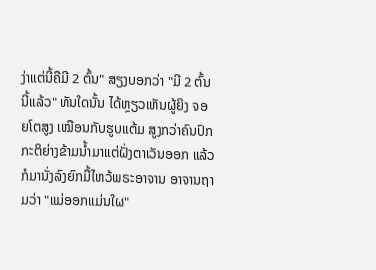ງ່າແຕ່ນີ້ຄືມີ 2 ຕົ້ນ" ສຽງບອກວ່າ "ມີ 2 ຕົ້ນນີ້ແລ້ວ" ທັນໃດນັ້ນ ໄດ້ຫຼຽວເຫັນຜູ້ຍິງ ຈອຍໂຕສູງ ເໝືອນກັບຮູບແຕ້ມ ສູງກວ່າຄົນປົກກະຕິຍ່າງຂ້າມນ້ຳມາແຕ່ຝັ່ງຕາເວັນອອກ ແລ້ວກໍມານັ່ງລົງຍົກມື້ໄຫວ້ພຣະອາຈານ ອາຈານຖາມວ່າ "ແມ່ອອກແມ່ນໃຜ"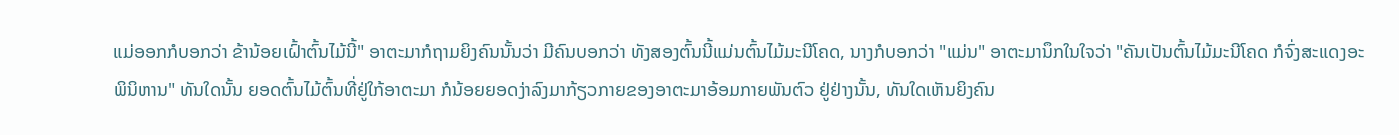ແມ່ອອກກໍບອກວ່າ ຂ້ານ້ອຍເຝົ້າຕົ້ນໄມ້ນີ້" ອາຕະມາກໍຖາມຍິງຄົນນັ້ນວ່າ ມີຄົນບອກວ່າ ທັງສອງຕົ້ນນີ້ແມ່ນຕົ້ນໄມ້ມະນີໂຄດ, ນາງກໍບອກວ່າ "ແມ່ນ" ອາຕະມານຶກໃນໃຈວ່າ "ຄັນເປັນຕົ້ນໄມ້ມະນີໂຄດ ກໍຈົ່ງສະແດງອະພິນິຫານ" ທັນໃດນັ້ນ ຍອດຕົ້ນໄມ້ຕົ້ນທີ່ຢູ່ໃກ້ອາຕະມາ ກໍນ້ອຍຍອດງ່າລົງມາກ້ຽວກາຍຂອງອາຕະມາອ້ອມກາຍພັນຕົວ ຢູ່ຢ່າງນັ້ນ, ທັນໃດເຫັນຍິງຄົນ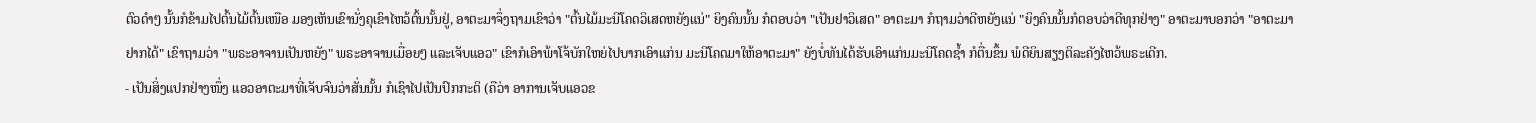ຕົວດຳໆ ນັ້ນກໍຂ້າມໄປຕົ້ນໄມ້ຕົ້ນເໜືອ ມອງເຫັນເຂົານັ່ງຄຸເຂົາໄຫວ້ຕົ້ນນັ້ນຢູ່, ອາຕະມາຈຶ່ງຖາມເຂົາວ່າ "ຕົ້ນໄມ້ມະນີໂຄດວິເສດຫຍັງແນ່" ຍິງຄົນນັ້ນ ກໍຕອບວ່າ "ເປັນຢາວິເສດ" ອາຕະມາ ກໍຖາມວ່າດີຫຍັງແນ່ "ຍິງຄົນນັ້ນກໍຕອບວ່າດີທຸກຢ່າງ" ອາຕະມາບອກວ່າ "ອາຕະມາຢາກໄດ້" ເຂົາຖາມວ່າ "ພຣະອາຈານເປັນຫຍັງ" ພຣະອາຈານເມື່ອຍໆ ແລະເຈັບແອວ" ເຂົາກໍເອົາພ້າໂຈ້ບັກໃຫຍ່ໄປບາກເອົາແກ່ນ ມະນີໂຄດມາໃຫ້ອາຕະມາ" ຍັງບໍ່ທັນໄດ້ຮັບເອົາແກ່ນມະນີໂຄດຊ້ຳ ກໍຕື່ນຂຶ້ນ ພໍດີຍິນສຽງຕິລະຄັງໄຫວ້ພຣະເດີກ.
- ເປັນສິ່ງແປກຢ່າງໜຶ່ງ ແອວອາຕະມາທີ່ເຈັບຈົນວ່າສັ່ນນັ້ນ ກໍເຊົາໄປເປັນປົກກະຕິ (ຄືວ່າ ອາການເຈັບແອວຂ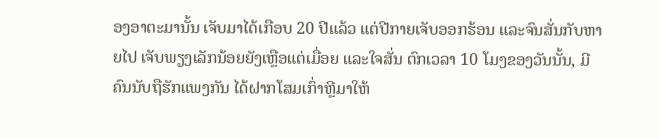ອງອາຕະມານັ້ນ ເຈັບມາໄດ້ເກືອບ 20 ປີແລ້ວ ແຕ່ປີກາຍເຈັບອອກຮ້ອນ ແລະຈົນສັ່ນກັບຫາຍໄປ ເຈັບພຽງເລັກນ້ອຍຍັງເຫຼືອແຕ່ເມື່ອຍ ແລະໃຈສັ່ນ ຕົກເວລາ 10 ໂມງຂອງວັນນັ້ນ, ມີຄົນນັບຖືຮັກແພງກັນ ໄດ້ຝາກໂສມເກົ່າຫຼີມາໃຫ້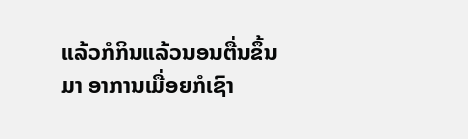ແລ້ວກໍກິນແລ້ວນອນຕື່ນຂຶ້ນມາ ອາການເມື່ອຍກໍເຊົາ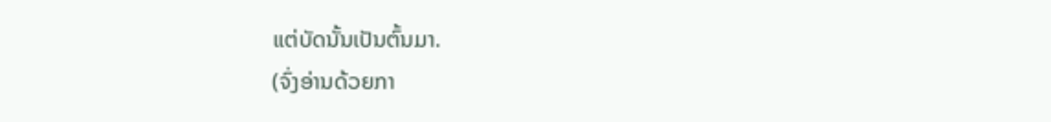ແຕ່ບັດນັ້ນເປັນຕົ້ນມາ.
(ຈົ່ງອ່ານດ້ວຍກາ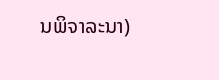ນພິຈາລະນາ)